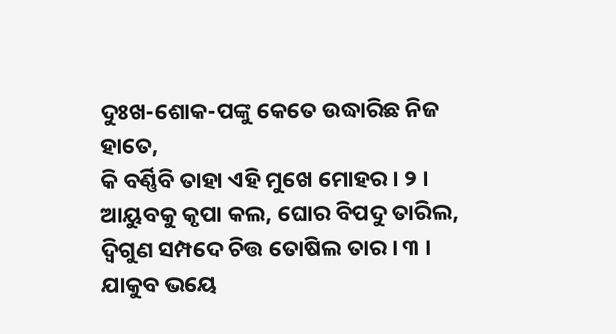ଦୁଃଖ-ଶୋକ-ପଙ୍କୁ କେତେ ଉଦ୍ଧାରିଛ ନିଜ ହାତେ,
କି ବର୍ଣ୍ଣିବି ତାହା ଏହି ମୁଖେ ମୋହର । ୨ ।
ଆୟୁବକୁ କୃପା କଲ, ଘୋର ବିପଦୁ ତାରିଲ,
ଦ୍ୱିଗୁଣ ସମ୍ପଦେ ଚିତ୍ତ ତୋଷିଲ ତାର । ୩ ।
ଯାକୁବ ଭୟେ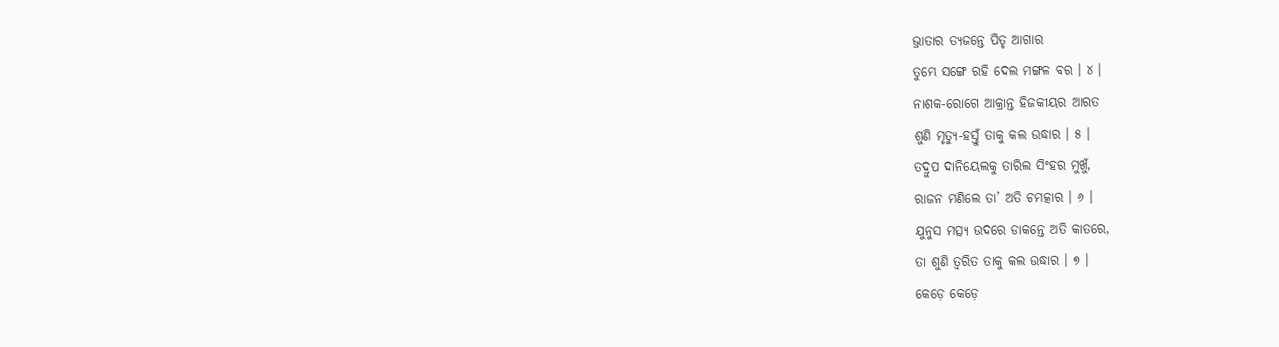ଭ୍ରାତାର ତ୍ୟଜନ୍ତେ ପିତୃ ଆଗାର
ତୁମ୍ଭେ ସଙ୍ଗେ ରହି ଦେଲ ମଙ୍ଗଳ ବର । ୪ ।
ନାଶକ-ରୋଗେ ଆକ୍ରାନ୍ତ ହିଜକୀୟର ଆରତ
ଶୁଣି ମୃତ୍ୟୁ-ହସ୍ତୁଁ ତାକୁ କଲ ଉଦ୍ଧାର । ୫ ।
ତଦ୍ରୁପ ଦାନିୟେଲକୁ ତାରିଲ ସିଂହର ମୁଖୁଁ,
ରାଜନ ମଣିଲେ ତା’ ଅତି ଚମତ୍କାର । ୬ ।
ଯୁନୁସ ମତ୍ସ୍ୟ ଉଦରେ ଡାକନ୍ତେ ଅତି କାତରେ,
ତା ଶୁଣି ତ୍ୱରିତ ତାକୁ କଲ ଉଦ୍ଧାର । ୭ ।
କେଡ଼େ କେଡ଼େ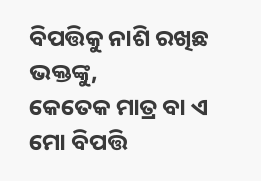ବିପତ୍ତିକୁ ନାଶି ରଖିଛ ଭକ୍ତଙ୍କୁ,
କେତେକ ମାତ୍ର ବା ଏ ମୋ ବିପତ୍ତି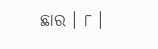ଛାର । ୮ ।